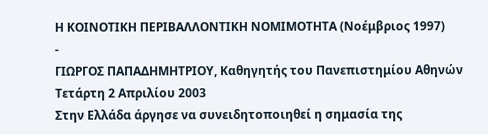Η ΚΟΙΝΟΤΙΚΗ ΠΕΡΙΒΑΛΛΟΝΤΙΚΗ ΝΟΜΙΜΟΤΗΤΑ (Νοέμβριος 1997)
-
ΓΙΩΡΓΟΣ ΠΑΠΑΔΗΜΗΤΡΙΟΥ, Καθηγητής του Πανεπιστημίου Αθηνών
Τετάρτη 2 Απριλίου 2003
Στην Ελλάδα άργησε να συνειδητοποιηθεί η σημασία της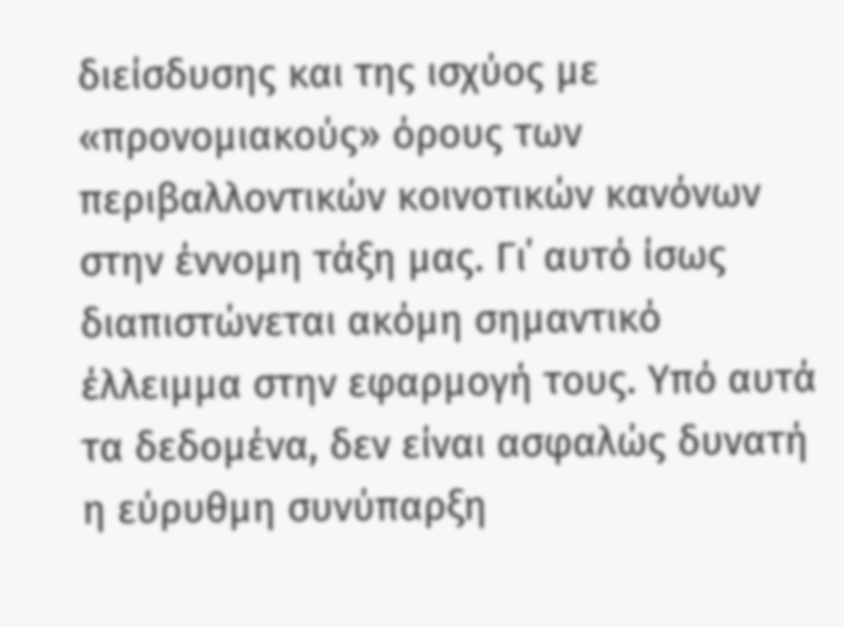διείσδυσης και της ισχύος με «προνομιακούς» όρους των περιβαλλοντικών κοινοτικών κανόνων στην έννομη τάξη μας. Γι΄ αυτό ίσως διαπιστώνεται ακόμη σημαντικό έλλειμμα στην εφαρμογή τους. Υπό αυτά τα δεδομένα, δεν είναι ασφαλώς δυνατή η εύρυθμη συνύπαρξη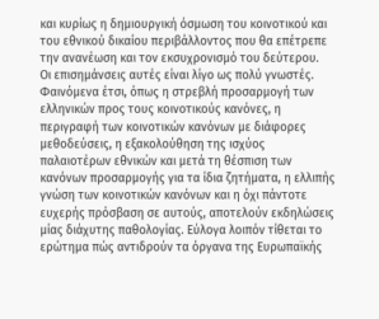και κυρίως η δημιουργική όσμωση του κοινοτικού και του εθνικού δικαίου περιβάλλοντος που θα επέτρεπε την ανανέωση και τον εκσυχρονισμό του δεύτερου.
Οι επισημάνσεις αυτές είναι λίγο ως πολύ γνωστές. Φαινόμενα έτσι, όπως η στρεβλή προσαρμογή των ελληνικών προς τους κοινοτικούς κανόνες, η περιγραφή των κοινοτικών κανόνων με διάφορες μεθοδεύσεις, η εξακολούθηση της ισχύος παλαιοτέρων εθνικών και μετά τη θέσπιση των κανόνων προσαρμογής για τα ίδια ζητήματα, η ελλιπής γνώση των κοινοτικών κανόνων και η όχι πάντοτε ευχερής πρόσβαση σε αυτούς, αποτελούν εκδηλώσεις μίας διάχυτης παθολογίας. Εύλογα λοιπόν τίθεται το ερώτημα πώς αντιδρούν τα όργανα της Ευρωπαϊκής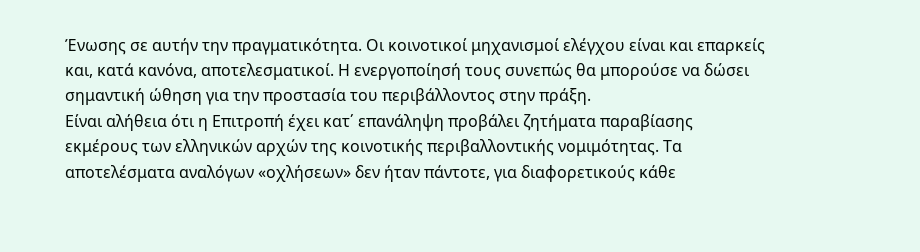Ένωσης σε αυτήν την πραγματικότητα. Οι κοινοτικοί μηχανισμοί ελέγχου είναι και επαρκείς και, κατά κανόνα, αποτελεσματικοί. Η ενεργοποίησή τους συνεπώς θα μπορούσε να δώσει σημαντική ώθηση για την προστασία του περιβάλλοντος στην πράξη.
Είναι αλήθεια ότι η Επιτροπή έχει κατ΄ επανάληψη προβάλει ζητήματα παραβίασης εκμέρους των ελληνικών αρχών της κοινοτικής περιβαλλοντικής νομιμότητας. Τα αποτελέσματα αναλόγων «οχλήσεων» δεν ήταν πάντοτε, για διαφορετικούς κάθε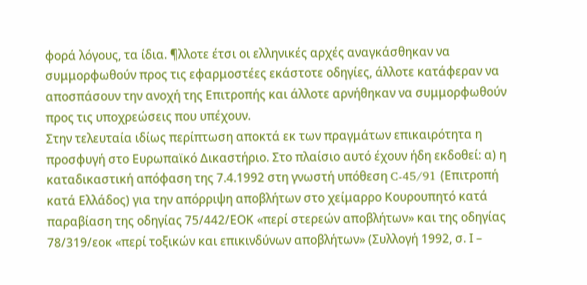φορά λόγους, τα ίδια. ¶λλοτε έτσι οι ελληνικές αρχές αναγκάσθηκαν να συμμορφωθούν προς τις εφαρμοστέες εκάστοτε οδηγίες, άλλοτε κατάφεραν να αποσπάσουν την ανοχή της Επιτροπής και άλλοτε αρνήθηκαν να συμμορφωθούν προς τις υποχρεώσεις που υπέχουν.
Στην τελευταία ιδίως περίπτωση αποκτά εκ των πραγμάτων επικαιρότητα η προσφυγή στο Ευρωπαϊκό Δικαστήριο. Στο πλαίσιο αυτό έχουν ήδη εκδοθεί: α) η καταδικαστική απόφαση της 7.4.1992 στη γνωστή υπόθεση C-45/91 (Επιτροπή κατά Ελλάδος) για την απόρριψη αποβλήτων στο χείμαρρο Κουρουπητό κατά παραβίαση της οδηγίας 75/442/ΕΟΚ «περί στερεών αποβλήτων» και της οδηγίας 78/319/εοκ «περί τοξικών και επικινδύνων αποβλήτων» (Συλλογή 1992, σ. Ι –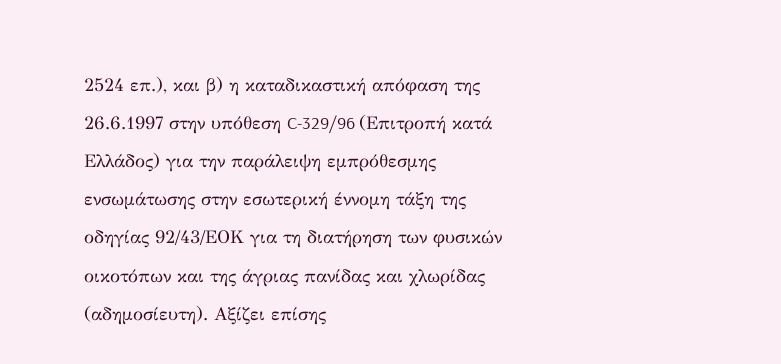2524 επ.), και β) η καταδικαστική απόφαση της 26.6.1997 στην υπόθεση C-329/96 (Επιτροπή κατά Ελλάδος) για την παράλειψη εμπρόθεσμης ενσωμάτωσης στην εσωτερική έννομη τάξη της οδηγίας 92/43/ΕΟΚ για τη διατήρηση των φυσικών οικοτόπων και της άγριας πανίδας και χλωρίδας (αδημοσίευτη). Αξίζει επίσης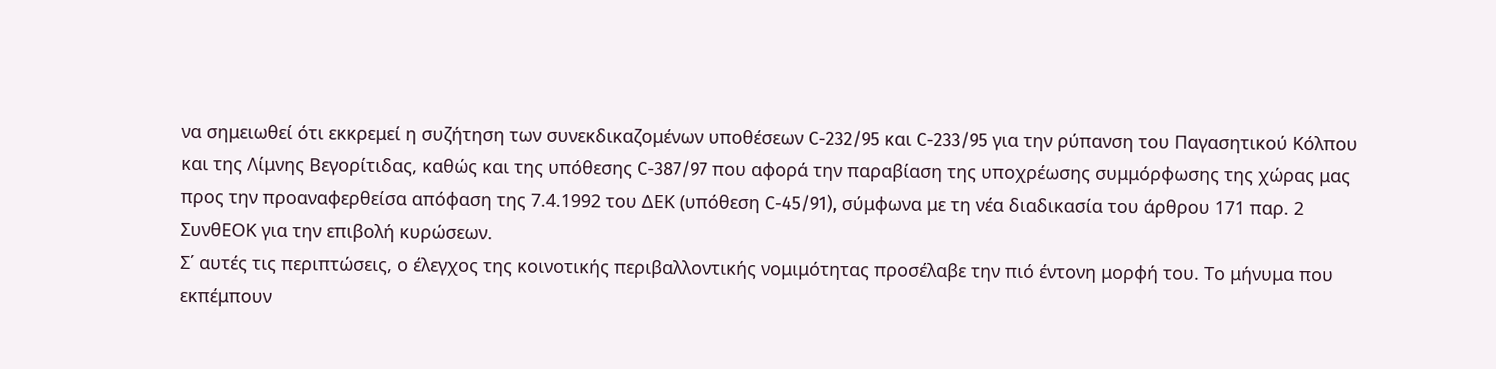να σημειωθεί ότι εκκρεμεί η συζήτηση των συνεκδικαζομένων υποθέσεων C-232/95 και C-233/95 για την ρύπανση του Παγασητικού Κόλπου και της Λίμνης Βεγορίτιδας, καθώς και της υπόθεσης C-387/97 που αφορά την παραβίαση της υποχρέωσης συμμόρφωσης της χώρας μας προς την προαναφερθείσα απόφαση της 7.4.1992 του ΔΕΚ (υπόθεση C-45/91), σύμφωνα με τη νέα διαδικασία του άρθρου 171 παρ. 2 ΣυνθΕΟΚ για την επιβολή κυρώσεων.
Σ΄ αυτές τις περιπτώσεις, ο έλεγχος της κοινοτικής περιβαλλοντικής νομιμότητας προσέλαβε την πιό έντονη μορφή του. Το μήνυμα που εκπέμπουν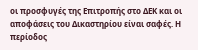οι προσφυγές της Επιτροπής στο ΔΕΚ και οι αποφάσεις του Δικαστηρίου είναι σαφές. Η περίοδος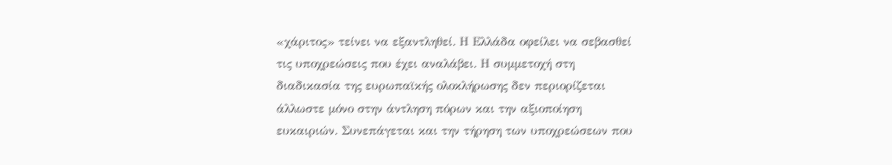«χάριτος» τείνει να εξαντληθεί. Η Ελλάδα οφείλει να σεβασθεί τις υποχρεώσεις που έχει αναλάβει. Η συμμετοχή στη διαδικασία της ευρωπαϊκής ολοκλήρωσης δεν περιορίζεται άλλωστε μόνο στην άντληση πόρων και την αξιοποίηση ευκαιριών. Συνεπάγεται και την τήρηση των υποχρεώσεων που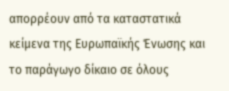απορρέουν από τα καταστατικά κείμενα της Ευρωπαϊκής Ένωσης και το παράγωγο δίκαιο σε όλους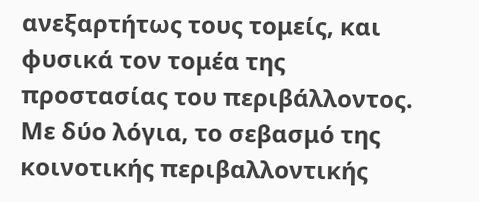ανεξαρτήτως τους τομείς, και φυσικά τον τομέα της προστασίας του περιβάλλοντος. Με δύο λόγια, το σεβασμό της κοινοτικής περιβαλλοντικής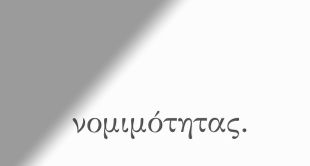νομιμότητας.